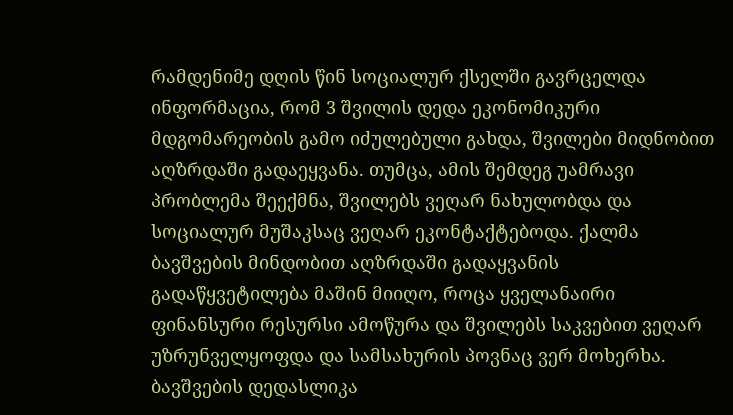რამდენიმე დღის წინ სოციალურ ქსელში გავრცელდა ინფორმაცია, რომ 3 შვილის დედა ეკონომიკური მდგომარეობის გამო იძულებული გახდა, შვილები მიდნობით აღზრდაში გადაეყვანა. თუმცა, ამის შემდეგ უამრავი პრობლემა შეექმნა, შვილებს ვეღარ ნახულობდა და სოციალურ მუშაკსაც ვეღარ ეკონტაქტებოდა. ქალმა ბავშვების მინდობით აღზრდაში გადაყვანის გადაწყვეტილება მაშინ მიიღო, როცა ყველანაირი ფინანსური რესურსი ამოწურა და შვილებს საკვებით ვეღარ უზრუნველყოფდა და სამსახურის პოვნაც ვერ მოხერხა. ბავშვების დედასლიკა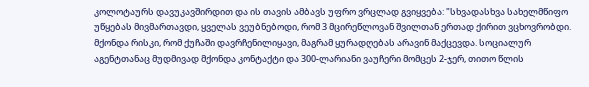კოლოტაურს დავუკავშირდით და ის თავის ამბავს უფრო ვრცლად გვიყვება: "სხვადასხვა სახელმწიფო უწყებას მივმართავდი, ყველას ვეუბნებოდი, რომ 3 მცირეწლოვან შვილთან ერთად ქირით ვცხოვრობდი. მქონდა რისკი, რომ ქუჩაში დავრჩენილიყავი, მაგრამ ყურადღებას არავინ მაქცევდა. სოციალურ აგენტთანაც მუდმივად მქონდა კონტაქტი და 300-ლარიანი ვაუჩერი მომცეს 2-ჯერ, თითო წლის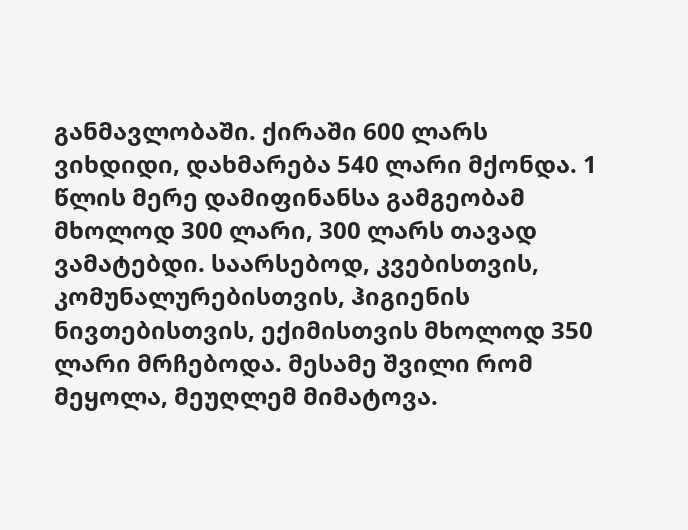განმავლობაში. ქირაში 600 ლარს ვიხდიდი, დახმარება 540 ლარი მქონდა. 1 წლის მერე დამიფინანსა გამგეობამ მხოლოდ 300 ლარი, 300 ლარს თავად ვამატებდი. საარსებოდ, კვებისთვის, კომუნალურებისთვის, ჰიგიენის ნივთებისთვის, ექიმისთვის მხოლოდ 350 ლარი მრჩებოდა. მესამე შვილი რომ მეყოლა, მეუღლემ მიმატოვა.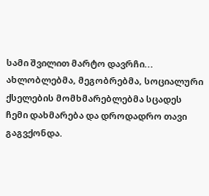სამი შვილით მარტო დავრჩი... ახლობლებმა, მეგობრებმა, სოციალური ქსელების მომხმარებლებმა სცადეს ჩემი დახმარება და დროდადრო თავი გაგვქონდა.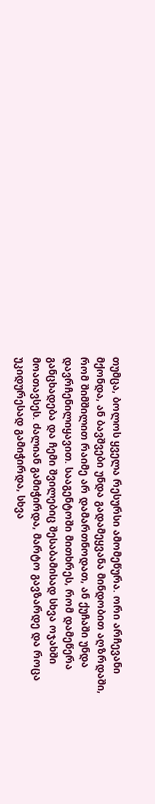თუმცა, ბოლოს ყველა რესურსი ამომეწურა. ორი არჩევანი მქონდა, ან ბავშვები უნდა გადამეყვანა მინდობით აღზრდაში, რომ შიმშილით რაიმე არ დამართნოდათ, ან ქუჩაში უნდა დავრჩენილიყავით. სააგენტოში მითხრეს, რომ დამეწერა განცხადება და ჩემი შვილებიც შესაბამისად სხვა ოჯახში მოათავსეს. ძალიან გამიჭირდა, მარტო გავზარდე და როცა უკიდურესად გამიჭირდა, სხვა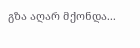გზა აღარ მქონდა...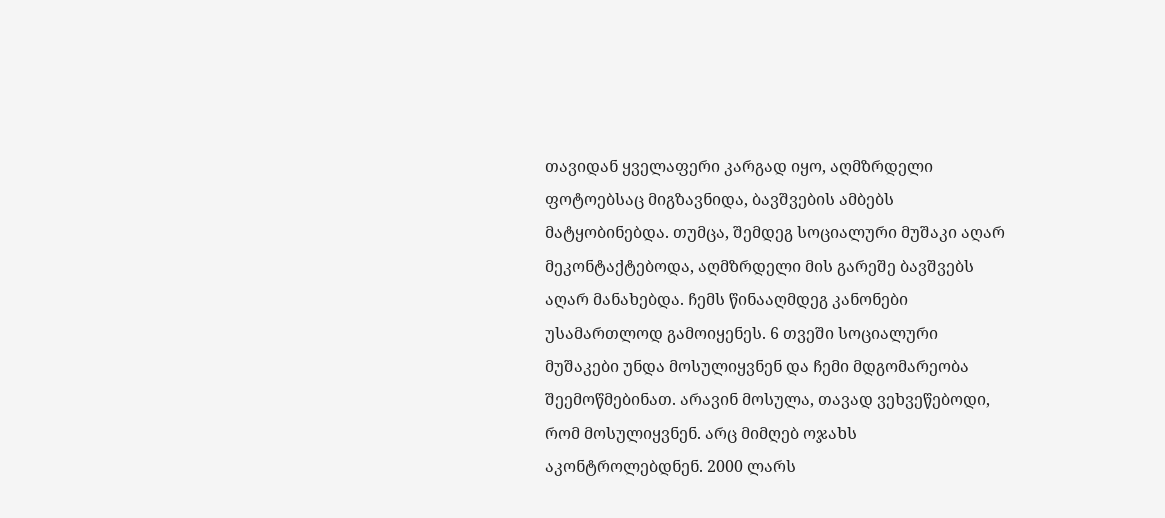თავიდან ყველაფერი კარგად იყო, აღმზრდელი ფოტოებსაც მიგზავნიდა, ბავშვების ამბებს მატყობინებდა. თუმცა, შემდეგ სოციალური მუშაკი აღარ მეკონტაქტებოდა, აღმზრდელი მის გარეშე ბავშვებს აღარ მანახებდა. ჩემს წინააღმდეგ კანონები უსამართლოდ გამოიყენეს. 6 თვეში სოციალური მუშაკები უნდა მოსულიყვნენ და ჩემი მდგომარეობა შეემოწმებინათ. არავინ მოსულა, თავად ვეხვეწებოდი, რომ მოსულიყვნენ. არც მიმღებ ოჯახს აკონტროლებდნენ. 2000 ლარს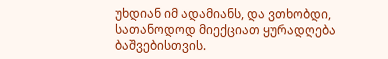უხდიან იმ ადამიანს, და ვთხობდი, სათანოდოდ მიექციათ ყურადღება ბაშვებისთვის.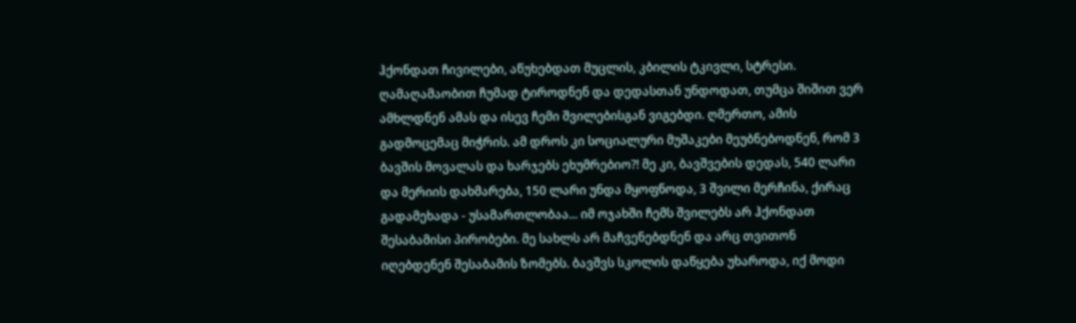ჰქონდათ ჩივილები, აწუხებდათ მუცლის, კბილის ტკივლი, სტრესი. ღამაღამაობით ჩუმად ტიროდნენ და დედასთან უნდოდათ, თუმცა შიშით ვერ ამხლდნენ ამას და ისევ ჩემი შვილებისგან ვიგებდი. ღმერთო, ამის გადმოცემაც მიჭრის. ამ დროს კი სოციალური მუშაკები მეუბნებოდნენ, რომ 3 ბავშის მოვალას და ხარჯებს ეხუმრებიო?! მე კი, ბავშვების დედას, 540 ლარი და მერიის დახმარება, 150 ლარი უნდა მყოფნოდა, 3 შვილი მერჩინა, ქირაც გადამეხადა - უსამართლობაა... იმ ოჯახში ჩემს შვილებს არ ჰქონდათ შესაბამისი პირობები. მე სახლს არ მაჩვენებდნენ და არც თვითონ იღებდენენ შესაბამის ზომებს. ბავშვს სკოლის დაწყება უხაროდა, იქ მოდი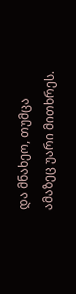და მნახეო, თუმცა ამაზეც უარი მითხრეს.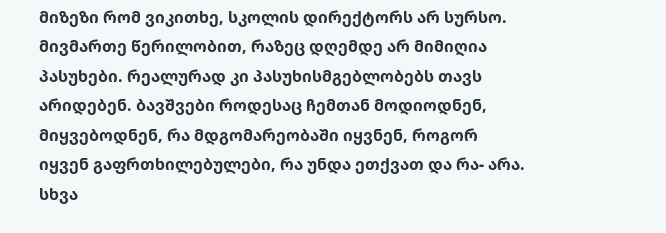მიზეზი რომ ვიკითხე, სკოლის დირექტორს არ სურსო. მივმართე წერილობით, რაზეც დღემდე არ მიმიღია პასუხები. რეალურად კი პასუხისმგებლობებს თავს არიდებენ. ბავშვები როდესაც ჩემთან მოდიოდნენ, მიყვებოდნენ, რა მდგომარეობაში იყვნენ, როგორ იყვენ გაფრთხილებულები, რა უნდა ეთქვათ და რა- არა. სხვა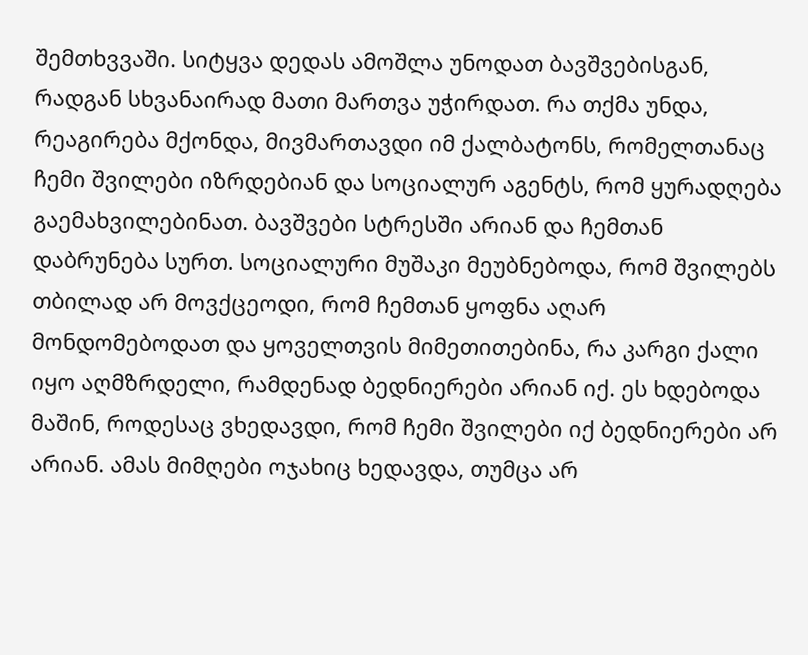შემთხვვაში. სიტყვა დედას ამოშლა უნოდათ ბავშვებისგან, რადგან სხვანაირად მათი მართვა უჭირდათ. რა თქმა უნდა, რეაგირება მქონდა, მივმართავდი იმ ქალბატონს, რომელთანაც ჩემი შვილები იზრდებიან და სოციალურ აგენტს, რომ ყურადღება გაემახვილებინათ. ბავშვები სტრესში არიან და ჩემთან დაბრუნება სურთ. სოციალური მუშაკი მეუბნებოდა, რომ შვილებს თბილად არ მოვქცეოდი, რომ ჩემთან ყოფნა აღარ მონდომებოდათ და ყოველთვის მიმეთითებინა, რა კარგი ქალი იყო აღმზრდელი, რამდენად ბედნიერები არიან იქ. ეს ხდებოდა მაშინ, როდესაც ვხედავდი, რომ ჩემი შვილები იქ ბედნიერები არ არიან. ამას მიმღები ოჯახიც ხედავდა, თუმცა არ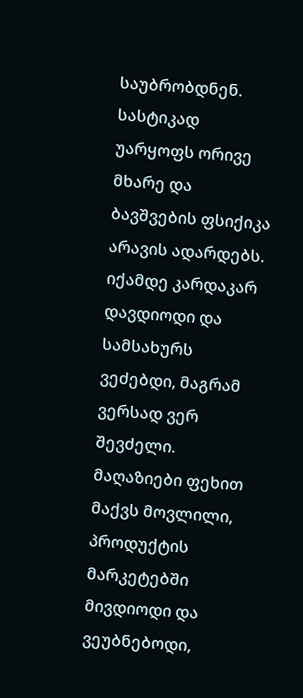საუბრობდნენ. სასტიკად უარყოფს ორივე მხარე და ბავშვების ფსიქიკა არავის ადარდებს. იქამდე კარდაკარ დავდიოდი და სამსახურს ვეძებდი, მაგრამ ვერსად ვერ შევძელი. მაღაზიები ფეხით მაქვს მოვლილი, პროდუქტის მარკეტებში მივდიოდი და ვეუბნებოდი,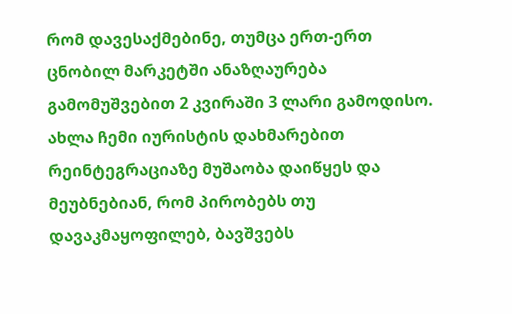რომ დავესაქმებინე, თუმცა ერთ-ერთ ცნობილ მარკეტში ანაზღაურება გამომუშვებით 2 კვირაში 3 ლარი გამოდისო. ახლა ჩემი იურისტის დახმარებით რეინტეგრაციაზე მუშაობა დაიწყეს და მეუბნებიან, რომ პირობებს თუ დავაკმაყოფილებ, ბავშვებს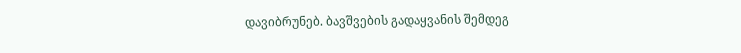დავიბრუნებ. ბავშვების გადაყვანის შემდეგ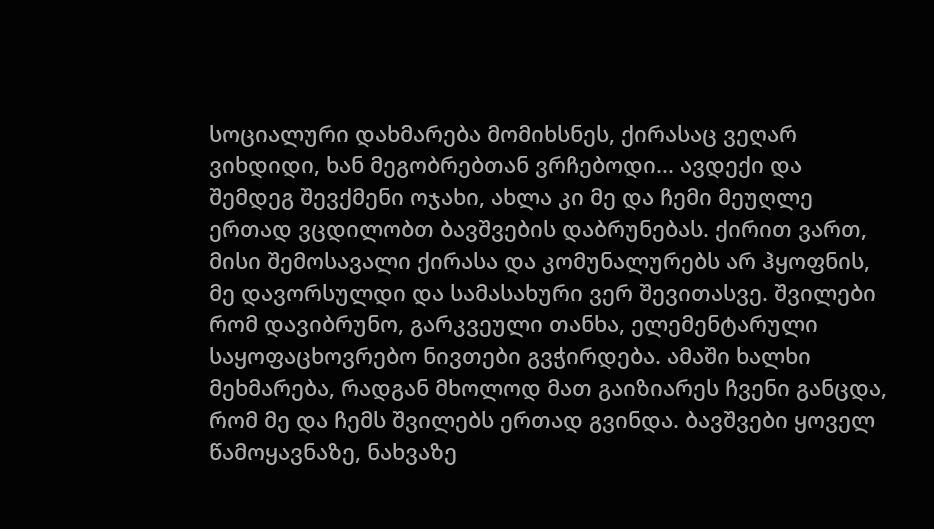სოციალური დახმარება მომიხსნეს, ქირასაც ვეღარ ვიხდიდი, ხან მეგობრებთან ვრჩებოდი... ავდექი და შემდეგ შევქმენი ოჯახი, ახლა კი მე და ჩემი მეუღლე ერთად ვცდილობთ ბავშვების დაბრუნებას. ქირით ვართ, მისი შემოსავალი ქირასა და კომუნალურებს არ ჰყოფნის, მე დავორსულდი და სამასახური ვერ შევითასვე. შვილები რომ დავიბრუნო, გარკვეული თანხა, ელემენტარული საყოფაცხოვრებო ნივთები გვჭირდება. ამაში ხალხი მეხმარება, რადგან მხოლოდ მათ გაიზიარეს ჩვენი განცდა, რომ მე და ჩემს შვილებს ერთად გვინდა. ბავშვები ყოველ წამოყავნაზე, ნახვაზე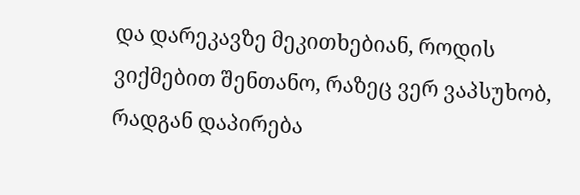და დარეკავზე მეკითხებიან, როდის ვიქმებით შენთანო, რაზეც ვერ ვაპსუხობ, რადგან დაპირება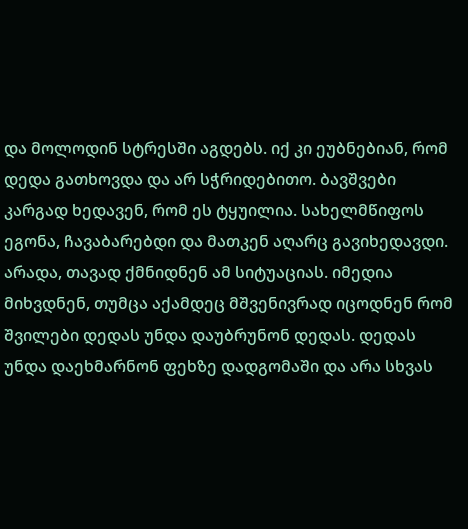და მოლოდინ სტრესში აგდებს. იქ კი ეუბნებიან, რომ დედა გათხოვდა და არ სჭრიდებითო. ბავშვები კარგად ხედავენ, რომ ეს ტყუილია. სახელმწიფოს ეგონა, ჩავაბარებდი და მათკენ აღარც გავიხედავდი. არადა, თავად ქმნიდნენ ამ სიტუაციას. იმედია მიხვდნენ, თუმცა აქამდეც მშვენივრად იცოდნენ რომ შვილები დედას უნდა დაუბრუნონ დედას. დედას უნდა დაეხმარნონ ფეხზე დადგომაში და არა სხვას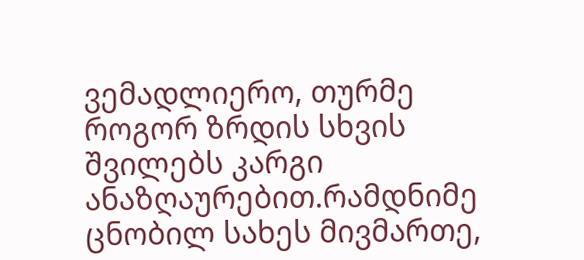ვემადლიერო, თურმე როგორ ზრდის სხვის შვილებს კარგი ანაზღაურებით.რამდნიმე ცნობილ სახეს მივმართე,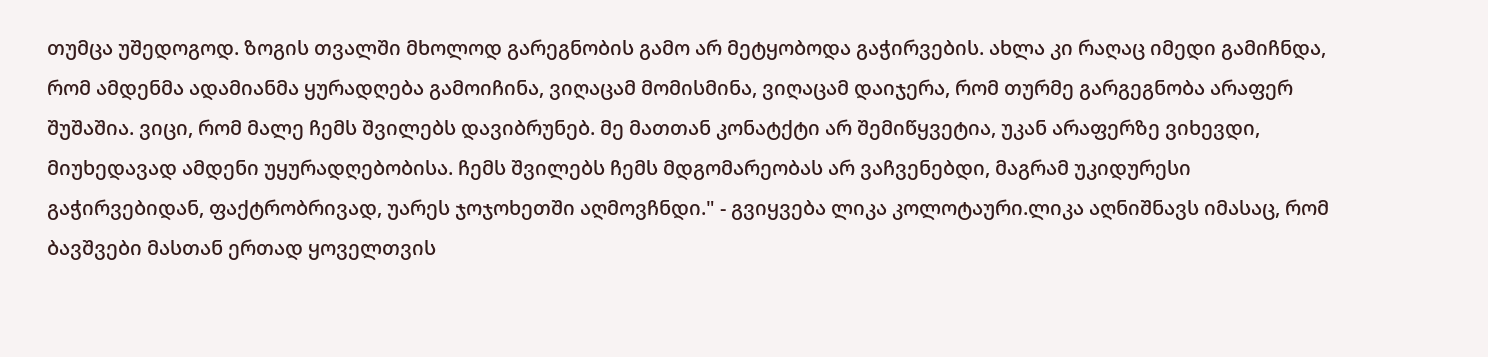თუმცა უშედოგოდ. ზოგის თვალში მხოლოდ გარეგნობის გამო არ მეტყობოდა გაჭირვების. ახლა კი რაღაც იმედი გამიჩნდა, რომ ამდენმა ადამიანმა ყურადღება გამოიჩინა, ვიღაცამ მომისმინა, ვიღაცამ დაიჯერა, რომ თურმე გარგეგნობა არაფერ შუშაშია. ვიცი, რომ მალე ჩემს შვილებს დავიბრუნებ. მე მათთან კონატქტი არ შემიწყვეტია, უკან არაფერზე ვიხევდი, მიუხედავად ამდენი უყურადღებობისა. ჩემს შვილებს ჩემს მდგომარეობას არ ვაჩვენებდი, მაგრამ უკიდურესი გაჭირვებიდან, ფაქტრობრივად, უარეს ჯოჯოხეთში აღმოვჩნდი." - გვიყვება ლიკა კოლოტაური.ლიკა აღნიშნავს იმასაც, რომ ბავშვები მასთან ერთად ყოველთვის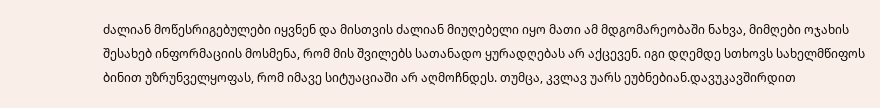ძალიან მოწესრიგებულები იყვნენ და მისთვის ძალიან მიუღებელი იყო მათი ამ მდგომარეობაში ნახვა, მიმღები ოჯახის შესახებ ინფორმაციის მოსმენა, რომ მის შვილებს სათანადო ყურადღებას არ აქცევენ. იგი დღემდე სთხოვს სახელმწიფოს ბინით უზრუნველყოფას, რომ იმავე სიტუაციაში არ აღმოჩნდეს. თუმცა, კვლავ უარს ეუბნებიან.დავუკავშირდით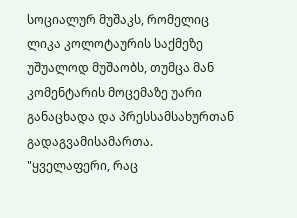სოციალურ მუშაკს, რომელიც ლიკა კოლოტაურის საქმეზე უშუალოდ მუშაობს, თუმცა მან კომენტარის მოცემაზე უარი განაცხადა და პრესსამსახურთან გადაგვამისამართა. "ყველაფერი, რაც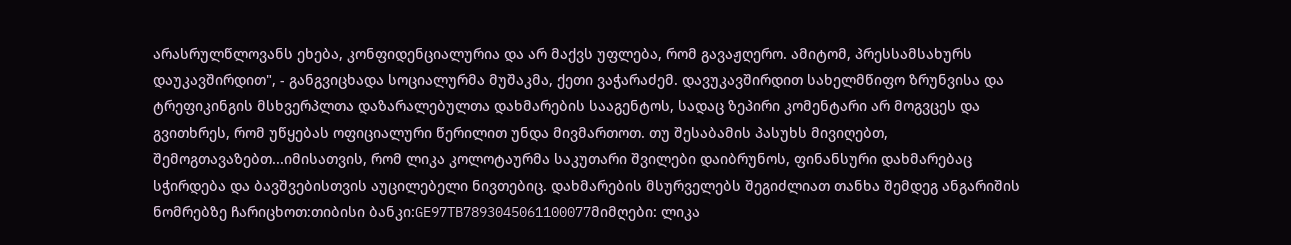არასრულწლოვანს ეხება, კონფიდენციალურია და არ მაქვს უფლება, რომ გავაჟღერო. ამიტომ, პრესსამსახურს დაუკავშირდით", - განგვიცხადა სოციალურმა მუშაკმა, ქეთი ვაჭარაძემ. დავუკავშირდით სახელმწიფო ზრუნვისა და ტრეფიკინგის მსხვერპლთა დაზარალებულთა დახმარების სააგენტოს, სადაც ზეპირი კომენტარი არ მოგვცეს და გვითხრეს, რომ უწყებას ოფიციალური წერილით უნდა მივმართოთ. თუ შესაბამის პასუხს მივიღებთ, შემოგთავაზებთ...იმისათვის, რომ ლიკა კოლოტაურმა საკუთარი შვილები დაიბრუნოს, ფინანსური დახმარებაც სჭირდება და ბავშვებისთვის აუცილებელი ნივთებიც. დახმარების მსურველებს შეგიძლიათ თანხა შემდეგ ანგარიშის ნომრებზე ჩარიცხოთ:თიბისი ბანკი:GE97TB7893045061100077მიმღები: ლიკა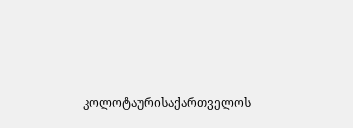კოლოტაურისაქართველოს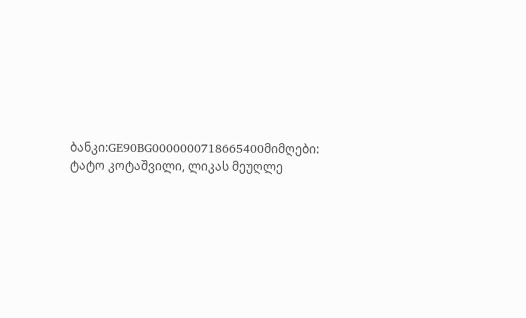ბანკი:GE90BG0000000718665400მიმღები: ტატო კოტაშვილი, ლიკას მეუღლე